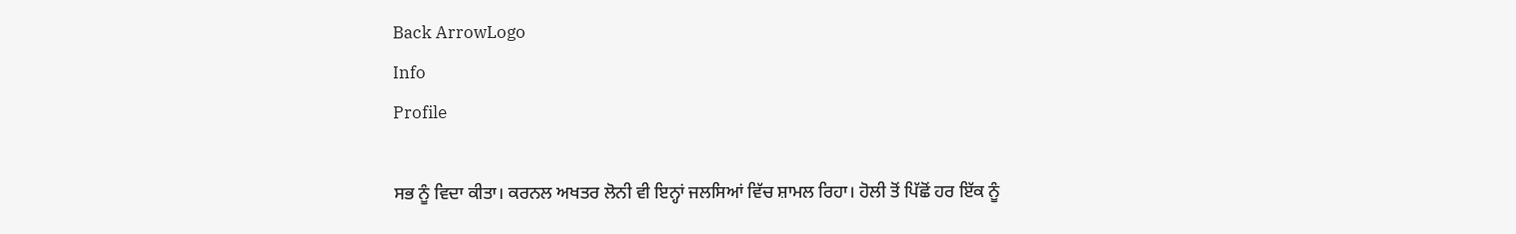Back ArrowLogo
Info
Profile

ਸਭ ਨੂੰ ਵਿਦਾ ਕੀਤਾ। ਕਰਨਲ ਅਖਤਰ ਲੋਨੀ ਵੀ ਇਨ੍ਹਾਂ ਜਲਸਿਆਂ ਵਿੱਚ ਸ਼ਾਮਲ ਰਿਹਾ। ਹੋਲੀ ਤੋਂ ਪਿੱਛੋਂ ਹਰ ਇੱਕ ਨੂੰ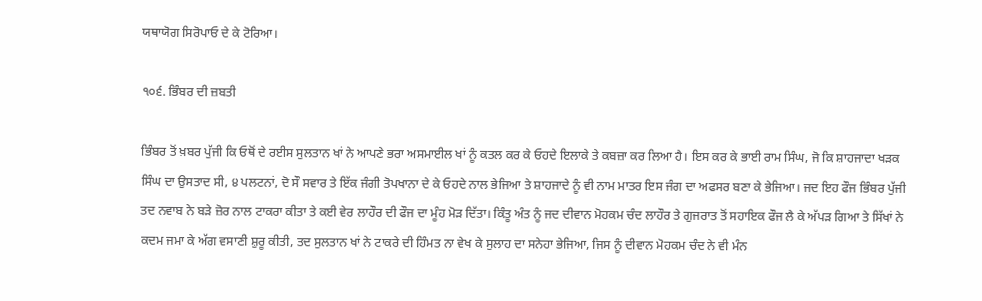ਯਥਾਯੋਗ ਸਿਰੋਪਾਓ ਦੇ ਕੇ ਟੋਰਿਆ।

੧੦੬. ਭਿੰਬਰ ਦੀ ਜ਼ਬਤੀ

ਭਿੰਬਰ ਤੋਂ ਖ਼ਬਰ ਪੁੱਜੀ ਕਿ ਓਥੋਂ ਦੇ ਰਈਸ ਸੁਲਤਾਨ ਖਾਂ ਨੇ ਆਪਣੇ ਭਰਾ ਅਸਮਾਈਲ ਖਾਂ ਨੂੰ ਕਤਲ ਕਰ ਕੇ ਓਹਦੇ ਇਲਾਕੇ ਤੇ ਕਬਜ਼ਾ ਕਰ ਲਿਆ ਹੈ। ਇਸ ਕਰ ਕੇ ਭਾਈ ਰਾਮ ਸਿੰਘ, ਜੋ ਕਿ ਸ਼ਾਹਜਾਦਾ ਖੜਕ ਸਿੰਘ ਦਾ ਉਸਤਾਦ ਸੀ, ੪ ਪਲਟਨਾਂ, ਦੋ ਸੌ ਸਵਾਰ ਤੇ ਇੱਕ ਜੰਗੀ ਤੋਪਖਾਨਾ ਦੇ ਕੇ ਓਹਦੇ ਨਾਲ ਭੇਜਿਆ ਤੇ ਸ਼ਾਹਜਾਦੇ ਨੂੰ ਵੀ ਨਾਮ ਮਾਤਰ ਇਸ ਜੰਗ ਦਾ ਅਫਸਰ ਬਣਾ ਕੇ ਭੇਜਿਆ। ਜਦ ਇਹ ਫੌਜ ਭਿੰਬਰ ਪੁੱਜੀ ਤਦ ਨਵਾਬ ਨੇ ਬੜੇ ਜ਼ੋਰ ਨਾਲ ਟਾਕਰਾ ਕੀਤਾ ਤੇ ਕਈ ਵੇਰ ਲਾਹੌਰ ਦੀ ਫੌਜ ਦਾ ਮੂੰਹ ਮੋੜ ਦਿੱਤਾ। ਕਿੰਤੂ ਅੰਤ ਨੂੰ ਜਦ ਦੀਵਾਨ ਮੋਹਕਮ ਚੰਦ ਲਾਹੌਰ ਤੇ ਗੁਜਰਾਤ ਤੋਂ ਸਹਾਇਕ ਫੌਜ ਲੈ ਕੇ ਅੱਪੜ ਗਿਆ ਤੇ ਸਿੱਖਾਂ ਨੇ ਕਦਮ ਜਮਾ ਕੇ ਅੱਗ ਵਸਾਣੀ ਸ਼ੁਰੂ ਕੀਤੀ, ਤਦ ਸੁਲਤਾਨ ਖਾਂ ਨੇ ਟਾਕਰੇ ਦੀ ਹਿੰਮਤ ਨਾ ਵੇਖ ਕੇ ਸੁਲਾਹ ਦਾ ਸਨੇਹਾ ਭੇਜਿਆ, ਜਿਸ ਨੂੰ ਦੀਵਾਨ ਮੋਹਕਮ ਚੰਦ ਨੇ ਵੀ ਮੰਨ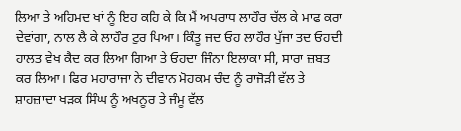ਲਿਆ ਤੇ ਅਹਿਮਦ ਖਾਂ ਨੂੰ ਇਹ ਕਹਿ ਕੇ ਕਿ ਮੈਂ ਅਪਰਾਧ ਲਾਹੌਰ ਚੱਲ ਕੇ ਮਾਫ ਕਰਾ ਦੇਵਾਂਗਾ, ਨਾਲ ਲੈ ਕੇ ਲਾਹੌਰ ਟੁਰ ਪਿਆ। ਕਿੰਤੂ ਜਦ ਓਹ ਲਾਹੌਰ ਪੁੱਜਾ ਤਦ ਓਹਦੀ ਹਾਲਤ ਵੇਖ ਕੈਦ ਕਰ ਲਿਆ ਗਿਆ ਤੇ ਓਹਦਾ ਜਿੰਨਾ ਇਲਾਕਾ ਸੀ, ਸਾਰਾ ਜ਼ਬਤ ਕਰ ਲਿਆ। ਫਿਰ ਮਹਾਰਾਜਾ ਨੇ ਦੀਵਾਨ ਮੋਹਕਮ ਚੰਦ ਨੂੰ ਰਾਜੋੜੀ ਵੱਲ ਤੇ ਸ਼ਾਹਜ਼ਾਦਾ ਖੜਕ ਸਿੰਘ ਨੂੰ ਅਖਨੂਰ ਤੇ ਜੰਮੂ ਵੱਲ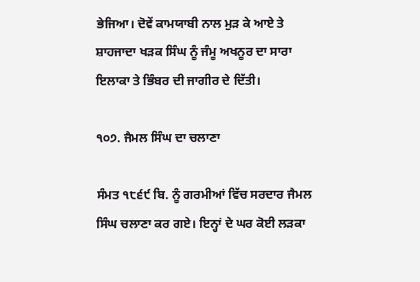ਭੇਜਿਆ। ਦੋਵੇਂ ਕਾਮਯਾਬੀ ਨਾਲ ਮੁੜ ਕੇ ਆਏ ਤੇ ਸ਼ਾਹਜਾਦਾ ਖੜਕ ਸਿੰਘ ਨੂੰ ਜੰਮੂ ਅਖਨੂਰ ਦਾ ਸਾਰਾ ਇਲਾਕਾ ਤੇ ਭਿੰਬਰ ਦੀ ਜਾਗੀਰ ਦੇ ਦਿੱਤੀ।

੧੦੭. ਜੈਮਲ ਸਿੰਘ ਦਾ ਚਲਾਣਾ

ਸੰਮਤ ੧੮੬੯ ਬਿ. ਨੂੰ ਗਰਮੀਆਂ ਵਿੱਚ ਸਰਦਾਰ ਜੈਮਲ ਸਿੰਘ ਚਲਾਣਾ ਕਰ ਗਏ। ਇਨ੍ਹਾਂ ਦੇ ਘਰ ਕੋਈ ਲੜਕਾ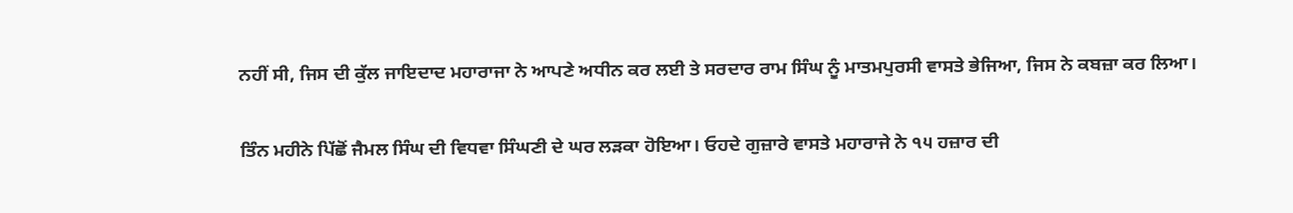ਨਹੀਂ ਸੀ, ਜਿਸ ਦੀ ਕੁੱਲ ਜਾਇਦਾਦ ਮਹਾਰਾਜਾ ਨੇ ਆਪਣੇ ਅਧੀਨ ਕਰ ਲਈ ਤੇ ਸਰਦਾਰ ਰਾਮ ਸਿੰਘ ਨੂੰ ਮਾਤਮਪੁਰਸੀ ਵਾਸਤੇ ਭੇਜਿਆ, ਜਿਸ ਨੇ ਕਬਜ਼ਾ ਕਰ ਲਿਆ।

ਤਿੰਨ ਮਹੀਨੇ ਪਿੱਛੋਂ ਜੈਮਲ ਸਿੰਘ ਦੀ ਵਿਧਵਾ ਸਿੰਘਣੀ ਦੇ ਘਰ ਲੜਕਾ ਹੋਇਆ। ਓਹਦੇ ਗੁਜ਼ਾਰੇ ਵਾਸਤੇ ਮਹਾਰਾਜੇ ਨੇ ੧੫ ਹਜ਼ਾਰ ਦੀ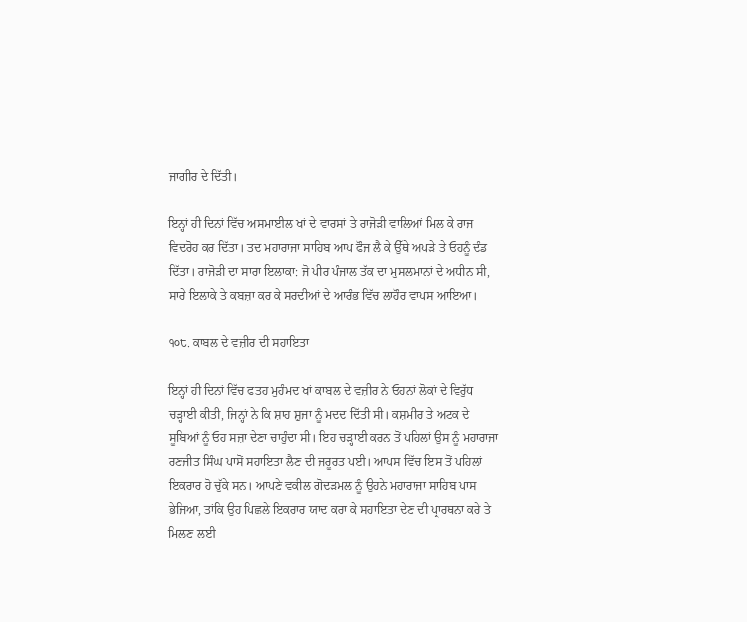ਜਾਗੀਰ ਦੇ ਦਿੱਤੀ।

ਇਨ੍ਹਾਂ ਹੀ ਦਿਨਾਂ ਵਿੱਚ ਅਸਮਾਈਲ ਖਾਂ ਦੇ ਵਾਰਸਾਂ ਤੇ ਰਾਜੋੜੀ ਵਾਲਿਆਂ ਮਿਲ ਕੇ ਰਾਜ ਵਿਦਰੋਹ ਕਰ ਦਿੱਤਾ। ਤਦ ਮਹਾਰਾਜਾ ਸਾਹਿਬ ਆਪ ਫੌਜ ਲੈ ਕੇ ਉੱਥੇ ਅਪੜੇ ਤੇ ਓਹਨੂੰ ਦੰਡ ਦਿੱਤਾ। ਰਾਜੋੜੀ ਦਾ ਸਾਰਾ ਇਲਾਕਾ: ਜੋ ਪੀਰ ਪੰਜਾਲ ਤੱਕ ਦਾ ਮੁਸਲਮਾਨਾਂ ਦੇ ਅਧੀਨ ਸੀ, ਸਾਰੇ ਇਲਾਕੇ ਤੇ ਕਬਜ਼ਾ ਕਰ ਕੇ ਸਰਦੀਆਂ ਦੇ ਆਰੰਭ ਵਿੱਚ ਲਾਹੌਰ ਵਾਪਸ ਆਇਆ।

੧੦੮. ਕਾਬਲ ਦੇ ਵਜ਼ੀਰ ਦੀ ਸਹਾਇਤਾ

ਇਨ੍ਹਾਂ ਹੀ ਦਿਨਾਂ ਵਿੱਚ ਫਤਹ ਮੁਹੰਮਦ ਖਾਂ ਕਾਬਲ ਦੇ ਵਜ਼ੀਰ ਨੇ ਓਹਨਾਂ ਲੋਕਾਂ ਦੇ ਵਿਰੁੱਧ ਚੜ੍ਹਾਈ ਕੀਤੀ, ਜਿਨ੍ਹਾਂ ਨੇ ਕਿ ਸ਼ਾਹ ਸ਼ੁਜਾ ਨੂੰ ਮਦਦ ਦਿੱਤੀ ਸੀ। ਕਸ਼ਮੀਰ ਤੇ ਅਟਕ ਦੇ ਸੂਬਿਆਂ ਨੂੰ ਓਹ ਸਜ਼ਾ ਦੇਣਾ ਚਾਹੁੰਦਾ ਸੀ। ਇਹ ਚੜ੍ਹਾਈ ਕਰਨ ਤੋਂ ਪਹਿਲਾਂ ਉਸ ਨੂੰ ਮਹਾਰਾਜਾ ਰਣਜੀਤ ਸਿੰਘ ਪਾਸੋਂ ਸਹਾਇਤਾ ਲੈਣ ਦੀ ਜਰੂਰਤ ਪਈ। ਆਪਸ ਵਿੱਚ ਇਸ ਤੋਂ ਪਹਿਲਾਂ ਇਕਰਾਰ ਹੋ ਚੁੱਕੇ ਸਨ। ਆਪਣੇ ਵਕੀਲ ਗੋਦੜਮਲ ਨੂੰ ਉਹਨੇ ਮਹਾਰਾਜਾ ਸਾਹਿਬ ਪਾਸ ਭੇਜਿਆ, ਤਾਂਕਿ ਉਹ ਪਿਛਲੇ ਇਕਰਾਰ ਯਾਦ ਕਰਾ ਕੇ ਸਹਾਇਤਾ ਦੇਣ ਦੀ ਪ੍ਰਾਰਥਨਾ ਕਰੇ ਤੇ ਮਿਲਣ ਲਈ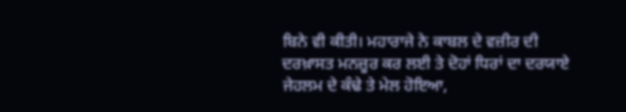ਬਿਨੇ ਵੀ ਕੀਤੀ। ਮਹਾਰਾਜੇ ਨੇ ਕਾਬਲ ਦੇ ਵਜ਼ੀਰ ਦੀ ਦਰਖ਼ਾਸਤ ਮਨਜ਼ੂਰ ਕਰ ਲਈ ਤੇ ਦੋਹਾਂ ਧਿਰਾਂ ਦਾ ਦਰਯਾਏ ਜੇਹਲਮ ਦੇ ਕੰਢੇ ਤੇ ਮੇਲ ਹੋਇਆ,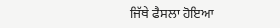ਜਿੱਥੇ ਫੈਸਲਾ ਹੋਇਆ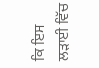ਕਿ ਇਸ ਲੜਾਈ ਵਿੱਚ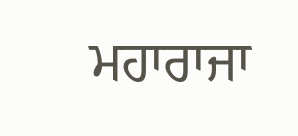ਮਹਾਰਾਜਾ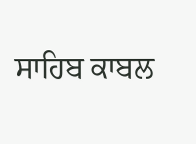ਸਾਹਿਬ ਕਾਬਲ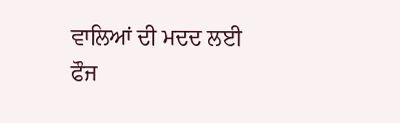ਵਾਲਿਆਂ ਦੀ ਮਦਦ ਲਈ ਫੌਜ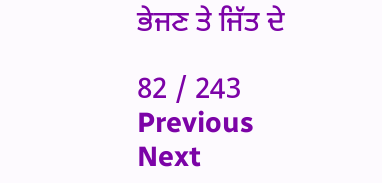ਭੇਜਣ ਤੇ ਜਿੱਤ ਦੇ

82 / 243
Previous
Next